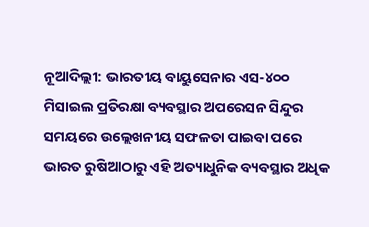ନୂଆଦିଲ୍ଲୀ: ଭାରତୀୟ ବାୟୁସେନାର ଏସ-୪୦୦ ମିସାଇଲ ପ୍ରତିରକ୍ଷା ବ୍ୟବସ୍ଥାର ଅପରେସନ ସିନ୍ଦୁର ସମୟରେ ଉଲ୍ଲେଖନୀୟ ସଫଳତା ପାଇବା ପରେ ଭାରତ ରୁଷିଆଠାରୁ ଏହି ଅତ୍ୟାଧୁନିକ ବ୍ୟବସ୍ଥାର ଅଧିକ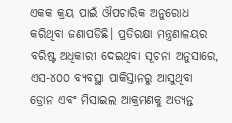ଏକକ କ୍ରୟ ପାଇଁ ଔପଚାରିକ ଅନୁରୋଧ କରିଥିବା ଜଣାପଡିଛି। ପ୍ରତିରକ୍ଷା ମନ୍ତ୍ରଣାଳୟର ବରିଷ୍ଟ ଅଧିକାରୀ ଦେଇଥିବା ସୂଚନା ଅନୁସାରେ, ଏସ-୪୦୦ ବ୍ୟବସ୍ଥା ପାକିସ୍ତାନରୁ ଆସୁଥିବା ଡ୍ରୋନ ଏବଂ ମିସାଇଲ ଆକ୍ରମଣକୁ ଅତ୍ୟନ୍ତ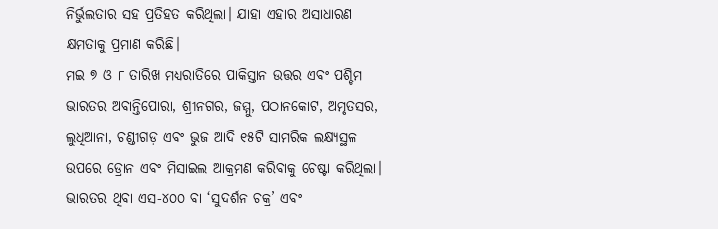ନିର୍ଭୁଲତାର ସହ ପ୍ରତିହତ କରିଥିଲା। ଯାହା ଏହାର ଅସାଧାରଣ କ୍ଷମତାକୁ ପ୍ରମାଣ କରିଛି।
ମଇ ୭ ଓ ୮ ତାରିଖ ମଧ୍ୟରାତିରେ ପାକିସ୍ତାନ ଉତ୍ତର ଏବଂ ପଶ୍ଚିମ ଭାରତର ଅବାନ୍ତିପୋରା, ଶ୍ରୀନଗର, ଜମ୍ମୁ, ପଠାନକୋଟ, ଅମୃତସର, ଲୁଧିଆନା, ଚଣ୍ଡୀଗଡ଼ ଏବଂ ଭୁଜ ଆଦି ୧୫ଟି ସାମରିକ ଲକ୍ଷ୍ୟସ୍ଥଳ ଉପରେ ଡ୍ରୋନ ଏବଂ ମିସାଇଲ ଆକ୍ରମଣ କରିବାକୁ ଚେଷ୍ଟା କରିଥିଲା। ଭାରତର ଥିବା ଏସ-୪୦୦ ବା ‘ସୁଦର୍ଶନ ଚକ୍ର’ ଏବଂ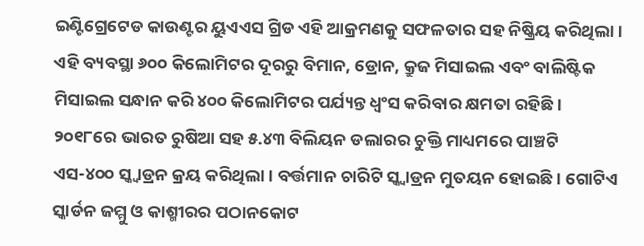ଇଣ୍ଟିଗ୍ରେଟେଡ କାଉଣ୍ଟର ୟୁଏଏସ ଗ୍ରିଡ ଏହି ଆକ୍ରମଣକୁ ସଫଳତାର ସହ ନିଷ୍କ୍ରିୟ କରିଥିଲା। ଏହି ବ୍ୟବସ୍ଥା ୬୦୦ କିଲୋମିଟର ଦୂରରୁ ବିମାନ, ଡ୍ରୋନ, କ୍ରୁଜ ମିସାଇଲ ଏବଂ ବାଲିଷ୍ଟିକ ମିସାଇଲ ସନ୍ଧାନ କରି ୪୦୦ କିଲୋମିଟର ପର୍ଯ୍ୟନ୍ତ ଧ୍ୱଂସ କରିବାର କ୍ଷମତା ରହିଛି।
୨୦୧୮ରେ ଭାରତ ରୁଷିଆ ସହ ୫.୪୩ ବିଲିୟନ ଡଲାରର ଚୁକ୍ତି ମାଧ୍ୟମରେ ପାଞ୍ଚଟି ଏସ-୪୦୦ ସ୍କ୍ୱାଡ୍ରନ କ୍ରୟ କରିଥିଲା। ବର୍ତ୍ତମାନ ଚାରିଟି ସ୍କ୍ୱାଡ୍ରନ ମୁତୟନ ହୋଇଛି। ଗୋଟିଏ ସ୍କାର୍ଡନ ଜମ୍ମୁ ଓ କାଶ୍ମୀରର ପଠାନକୋଟ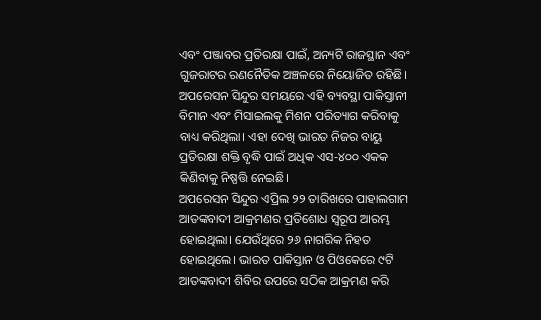ଏବଂ ପଞ୍ଜାବର ପ୍ରତିରକ୍ଷା ପାଇଁ, ଅନ୍ୟଟି ରାଜସ୍ଥାନ ଏବଂ ଗୁଜରାଟର ରଣନୈତିକ ଅଞ୍ଚଳରେ ନିୟୋଜିତ ରହିଛି। ଅପରେସନ ସିନ୍ଦୁର ସମୟରେ ଏହି ବ୍ୟବସ୍ଥା ପାକିସ୍ତାନୀ ବିମାନ ଏବଂ ମିସାଇଲକୁ ମିଶନ ପରିତ୍ୟାଗ କରିବାକୁ ବାଧ୍ୟ କରିଥିଲା। ଏହା ଦେଖି ଭାରତ ନିଜର ବାୟୁ ପ୍ରତିରକ୍ଷା ଶକ୍ତି ବୃଦ୍ଧି ପାଇଁ ଅଧିକ ଏସ-୪୦୦ ଏକକ କିଣିବାକୁ ନିଷ୍ପତ୍ତି ନେଇଛି।
ଅପରେସନ ସିନ୍ଦୁର ଏପ୍ରିଲ ୨୨ ତାରିଖରେ ପାହାଲଗାମ ଆତଙ୍କବାଦୀ ଆକ୍ରମଣର ପ୍ରତିଶୋଧ ସ୍ୱରୂପ ଆରମ୍ଭ ହୋଇଥିଲା। ଯେଉଁଥିରେ ୨୬ ନାଗରିକ ନିହତ ହୋଇଥିଲେ। ଭାରତ ପାକିସ୍ତାନ ଓ ପିଓକେରେ ୯ଟି ଆତଙ୍କବାଦୀ ଶିବିର ଉପରେ ସଠିକ ଆକ୍ରମଣ କରି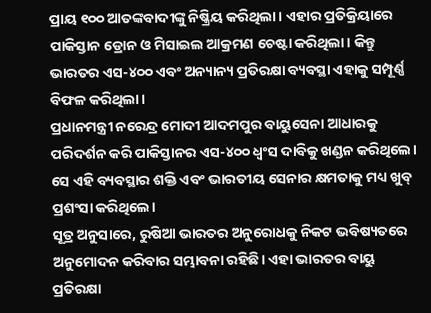ପ୍ରାୟ ୧୦୦ ଆତଙ୍କବାଦୀଙ୍କୁ ନିଷ୍କ୍ରିୟ କରିଥିଲା। ଏହାର ପ୍ରତିକ୍ରିୟାରେ ପାକିସ୍ତାନ ଡ୍ରୋନ ଓ ମିସାଇଲ ଆକ୍ରମଣ ଚେଷ୍ଟା କରିଥିଲା। କିନ୍ତୁ ଭାରତର ଏସ-୪୦୦ ଏବଂ ଅନ୍ୟାନ୍ୟ ପ୍ରତିରକ୍ଷା ବ୍ୟବସ୍ଥା ଏହାକୁ ସମ୍ପୂର୍ଣ୍ଣ ବିଫଳ କରିଥିଲା।
ପ୍ରଧାନମନ୍ତ୍ରୀ ନରେନ୍ଦ୍ର ମୋଦୀ ଆଦମପୁର ବାୟୁସେନା ଆଧାରକୁ ପରିଦର୍ଶନ କରି ପାକିସ୍ତାନର ଏସ-୪୦୦ ଧ୍ୱଂସ ଦାବିକୁ ଖଣ୍ଡନ କରିଥିଲେ। ସେ ଏହି ବ୍ୟବସ୍ଥାର ଶକ୍ତି ଏବଂ ଭାରତୀୟ ସେନାର କ୍ଷମତାକୁ ମଧ୍ୟ ଖୁବ୍ ପ୍ରଶଂସା କରିଥିଲେ।
ସୂତ୍ର ଅନୁସାରେ, ରୁଷିଆ ଭାରତର ଅନୁରୋଧକୁ ନିକଟ ଭବିଷ୍ୟତରେ ଅନୁମୋଦନ କରିବାର ସମ୍ଭାବନା ରହିଛି। ଏହା ଭାରତର ବାୟୁ ପ୍ରତିରକ୍ଷା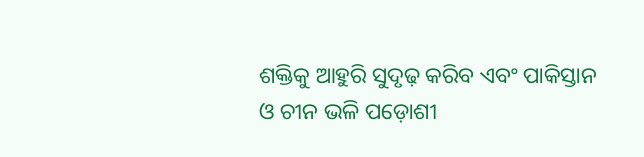ଶକ୍ତିକୁ ଆହୁରି ସୁଦୃଢ଼ କରିବ ଏବଂ ପାକିସ୍ତାନ ଓ ଚୀନ ଭଳି ପଡ଼ୋଶୀ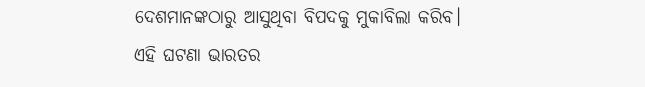ଦେଶମାନଙ୍କଠାରୁ ଆସୁଥିବା ବିପଦକୁ ମୁକାବିଲା କରିବ।
ଏହି ଘଟଣା ଭାରତର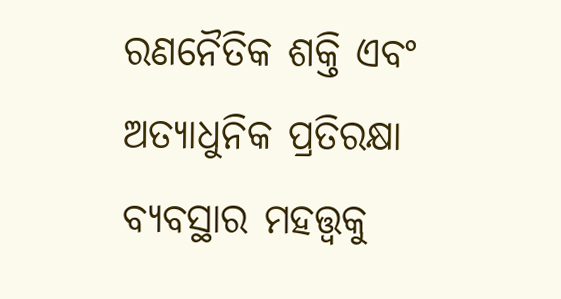ରଣନୈତିକ ଶକ୍ତି ଏବଂ ଅତ୍ୟାଧୁନିକ ପ୍ରତିରକ୍ଷା ବ୍ୟବସ୍ଥାର ମହତ୍ତ୍ୱକୁ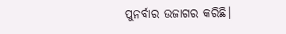ପୁନର୍ବାର ଉଜାଗର କରିଛି।